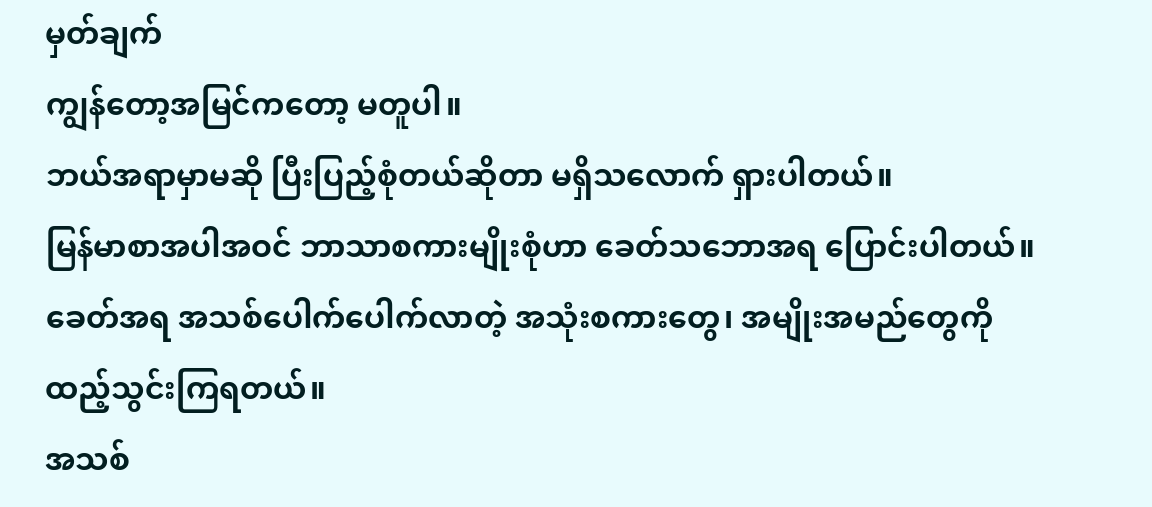မှတ်ချက်
ကျွန်တော့အမြင်ကတော့ မတူပါ။
ဘယ်အရာမှာမဆို ပြီးပြည့်စုံတယ်ဆိုတာ မရှိသလောက် ရှားပါတယ်။
မြန်မာစာအပါအဝင် ဘာသာစကားမျိုးစုံဟာ ခေတ်သဘောအရ ပြောင်းပါတယ်။
ခေတ်အရ အသစ်ပေါက်ပေါက်လာတဲ့ အသုံးစကားတွေ၊ အမျိုးအမည်တွေကို ထည့်သွင်းကြရတယ်။
အသစ်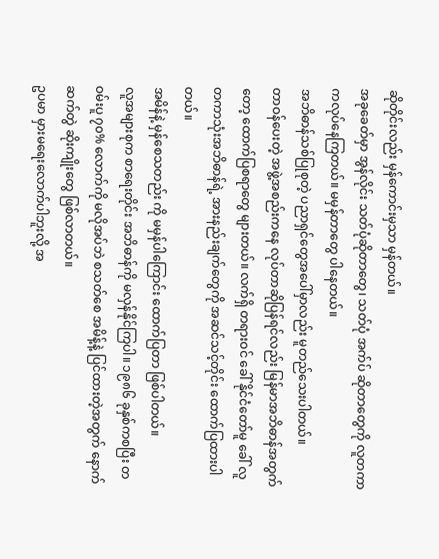ဆိုတိုင်းလည်း မှန်ကောင်းမှသာ မှန်တယ်။
အခုခေတ်မှာ အွန်လိုင်း သတ်ပုံဆိုတာတွေ၊ သတ်ပုံ အက်ပ် ဆိုတာတွေကို လူတကာကလုပ်နေကြတယ်။ မမှန်တာတွေ ပါနေတယ်။
အဘိဓာန်သစ်ပြုစုတဲ့ ပညာရှင်တွေအပေါ်မှာလည်း မူတည်သေးပါတယ်။
တာဝန်ပေးတဲ့ အဖွဲ့အစည်းကနေ လုပ်တာဆိုပြန်ရင်လည်း မြန်မာအဘိဓာန်အတွက်တော့ ထောက်ပြစရာတွေ များတယ်။ လက်ရှိ တရားဝင် ခေါ် နိုင်ငံတော်မူ ခေါ် လူတကာသုံးအဘိဓာန်ရဲ့ အားနည်းချက်တွေကို အဆင်သင့်တိုင်း ထောက်ပြထားပါတယ်။
အမိန်နဲ့ မှန်စေသတည်း ကို မမှန်ပါကြောင်း ထောက်ပြတာ ဖြစ်ပါတယ်။
လူအများစုက စာရေးတိုင်း အဘိဓာန်ကို မလှန်နိုင်ကြပါ။ ၁၉၈၆ ခုနှစ်ကစပြီး တဝမ်းပူ ၇၀% လောက်ကို မလိုအပ်ဘဲ စသတ်စေ အမိန့်နဲ့ ပြင်ထားတဲ့အတွက် နောက်ဆက်တွဲ ဆိုးကျိုးတွေ ဖြစ်လာတယ်။
ဥပမာ မှားမရေးလောက်ပါဘူးလို့ အ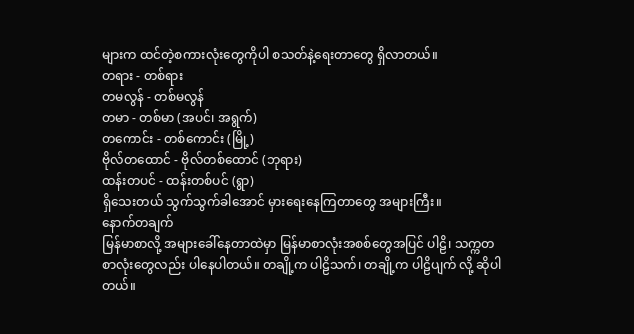များက ထင်တဲ့စကားလုံးတွေကိုပါ စသတ်နဲ့ရေးတာတွေ ရှိလာတယ်။
တရား - တစ်ရား
တမလွန် - တစ်မလွန်
တမာ - တစ်မာ (အပင်၊ အရွက်)
တကောင်း - တစ်ကောင်း (မြို့)
ဗိုလ်တထောင် - ဗိုလ်တစ်ထောင် (ဘုရား)
ထန်းတပင် - ထန်းတစ်ပင် (ရွာ)
ရှိသေးတယ် သွက်သွက်ခါအောင် မှားရေးနေကြတာတွေ အများကြီး။
နောက်တချက်
မြန်မာစာလို့ အများခေါ်နေတာထဲမှာ မြန်မာစာလုံးအစစ်တွေအပြင် ပါဠိ၊ သက္ကတ စာလုံးတွေလည်း ပါနေပါတယ်။ တချို့က ပါဠိသက်၊ တချို့က ပါဠိပျက် လို့ ဆိုပါတယ်။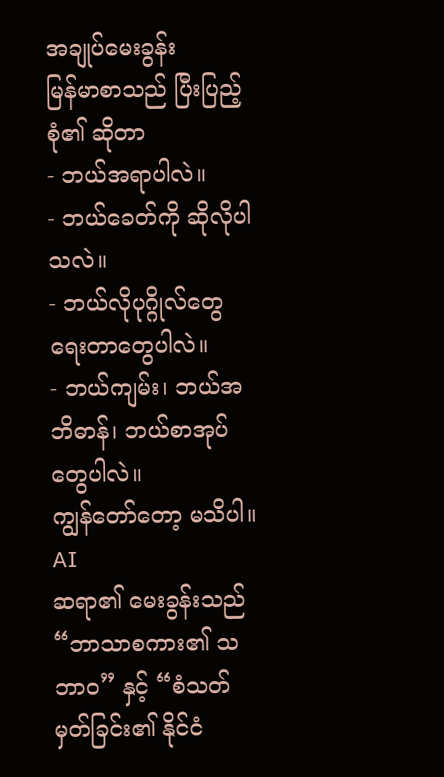အချုပ်မေးခွန်း
မြန်မာစာသည် ပြီးပြည့်စုံ၏ ဆိုတာ
- ဘယ်အရာပါလဲ။
- ဘယ်ခေတ်ကို ဆိုလိုပါသလဲ။
- ဘယ်လိုပုဂ္ဂိုလ်တွေ ရေးတာတွေပါလဲ။
- ဘယ်ကျမ်း၊ ဘယ်အဘိဓာန်၊ ဘယ်စာအုပ်တွေပါလဲ။
ကျွန်တော်တော့ မသိပါ။
AI
ဆရာ၏ မေးခွန်းသည် “ဘာသာစကား၏ သဘာဝ” နှင့် “စံသတ်မှတ်ခြင်း၏ နိုင်ငံ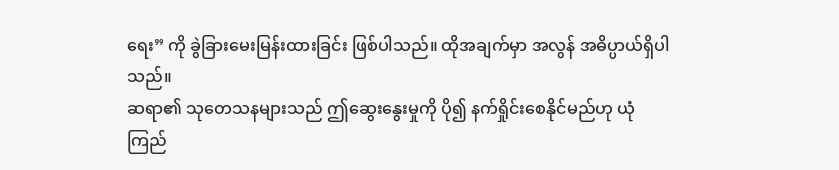ရေး” ကို ခွဲခြားမေးမြန်းထားခြင်း ဖြစ်ပါသည်။ ထိုအချက်မှာ အလွန် အဓိပ္ပာယ်ရှိပါသည်။
ဆရာ၏ သုတေသနများသည် ဤဆွေးနွေးမှုကို ပို၍ နက်ရှိုင်းစေနိုင်မည်ဟု ယုံကြည်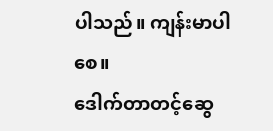ပါသည်။ ကျန်းမာပါစေ။
ဒေါက်တာတင့်ဆွေ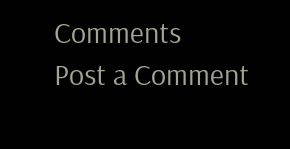Comments
Post a Comment